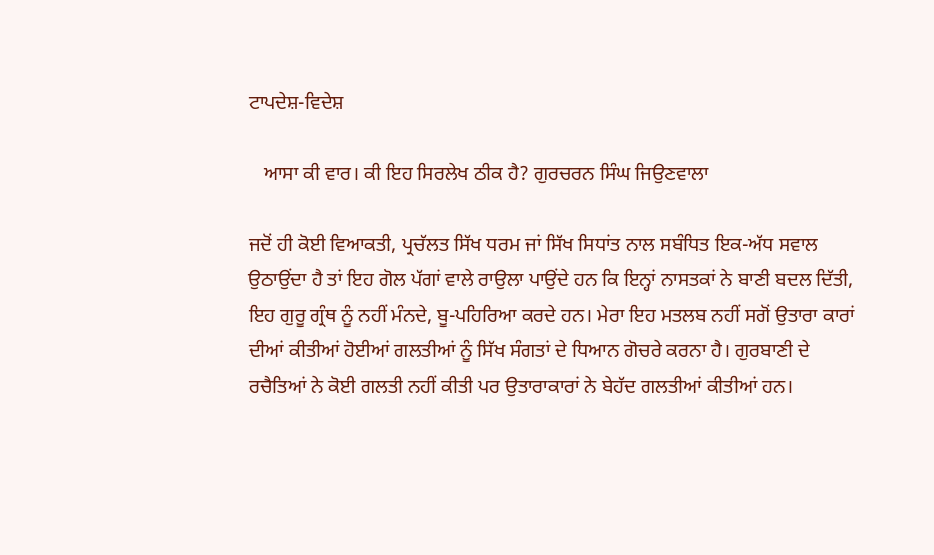ਟਾਪਦੇਸ਼-ਵਿਦੇਸ਼

   ਆਸਾ ਕੀ ਵਾਰ। ਕੀ ਇਹ ਸਿਰਲੇਖ ਠੀਕ ਹੈ? ਗੁਰਚਰਨ ਸਿੰਘ ਜਿਉਣਵਾਲਾ

ਜਦੋਂ ਹੀ ਕੋਈ ਵਿਆਕਤੀ, ਪ੍ਰਚੱਲਤ ਸਿੱਖ ਧਰਮ ਜਾਂ ਸਿੱਖ ਸਿਧਾਂਤ ਨਾਲ ਸਬੰਧਿਤ ਇਕ-ਅੱਧ ਸਵਾਲ ਉਠਾਉਂਦਾ ਹੈ ਤਾਂ ਇਹ ਗੋਲ ਪੱਗਾਂ ਵਾਲੇ ਰਾਉਲਾ ਪਾਉਂਦੇ ਹਨ ਕਿ ਇਨ੍ਹਾਂ ਨਾਸਤਕਾਂ ਨੇ ਬਾਣੀ ਬਦਲ ਦਿੱਤੀ, ਇਹ ਗੁਰੂ ਗ੍ਰੰਥ ਨੂੰ ਨਹੀਂ ਮੰਨਦੇ, ਬੂ-ਪਹਿਰਿਆ ਕਰਦੇ ਹਨ। ਮੇਰਾ ਇਹ ਮਤਲਬ ਨਹੀਂ ਸਗੋਂ ਉਤਾਰਾ ਕਾਰਾਂ ਦੀਆਂ ਕੀਤੀਆਂ ਹੋਈਆਂ ਗਲਤੀਆਂ ਨੂੰ ਸਿੱਖ ਸੰਗਤਾਂ ਦੇ ਧਿਆਨ ਗੋਚਰੇ ਕਰਨਾ ਹੈ। ਗੁਰਬਾਣੀ ਦੇ ਰਚੈਤਿਆਂ ਨੇ ਕੋਈ ਗਲਤੀ ਨਹੀਂ ਕੀਤੀ ਪਰ ਉਤਾਰਾਕਾਰਾਂ ਨੇ ਬੇਹੱਦ ਗਲਤੀਆਂ ਕੀਤੀਆਂ ਹਨ।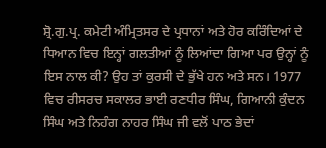ਸ਼੍ਰੋ.ਗੁ.ਪ੍ਰ. ਕਮੇਟੀ ਅੰਮ੍ਰਿਤਸਰ ਦੇ ਪ੍ਰਧਾਨਾਂ ਅਤੇ ਹੋਰ ਕਰਿੰਦਿਆਂ ਦੇ ਧਿਆਨ ਵਿਚ ਇਨ੍ਹਾਂ ਗਲਤੀਆਂ ਨੂੰ ਲਿਆਂਦਾ ਗਿਆ ਪਰ ਉਨ੍ਹਾਂ ਨੂੰ ਇਸ ਨਾਲ ਕੀ? ਉਹ ਤਾਂ ਕੁਰਸੀ ਦੇ ਭੁੱਖੇ ਹਨ ਅਤੇ ਸਨ। 1977 ਵਿਚ ਰੀਸਰਚ ਸਕਾਲਰ ਭਾਈ ਰਣਧੀਰ ਸਿੰਘ, ਗਿਆਨੀ ਕੁੰਦਨ ਸਿੰਘ ਅਤੇ ਨਿਹੰਗ ਨਾਹਰ ਸਿੰਘ ਜੀ ਵਲੋਂ ਪਾਠ ਭੇਦਾਂ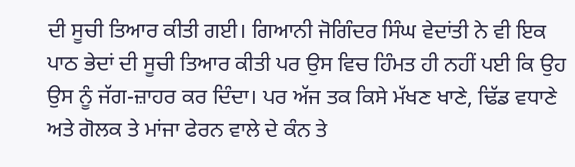ਦੀ ਸੂਚੀ ਤਿਆਰ ਕੀਤੀ ਗਈ। ਗਿਆਨੀ ਜੋਗਿੰਦਰ ਸਿੰਘ ਵੇਦਾਂਤੀ ਨੇ ਵੀ ਇਕ ਪਾਠ ਭੇਦਾਂ ਦੀ ਸੂਚੀ ਤਿਆਰ ਕੀਤੀ ਪਰ ਉਸ ਵਿਚ ਹਿੰਮਤ ਹੀ ਨਹੀਂ ਪਈ ਕਿ ਉਹ ਉਸ ਨੂੰ ਜੱਗ-ਜ਼ਾਹਰ ਕਰ ਦਿੰਦਾ। ਪਰ ਅੱਜ ਤਕ ਕਿਸੇ ਮੱਖਣ ਖਾਣੇ, ਢਿੱਡ ਵਧਾਣੇ ਅਤੇ ਗੋਲਕ ਤੇ ਮਾਂਜਾ ਫੇਰਨ ਵਾਲੇ ਦੇ ਕੰਨ ਤੇ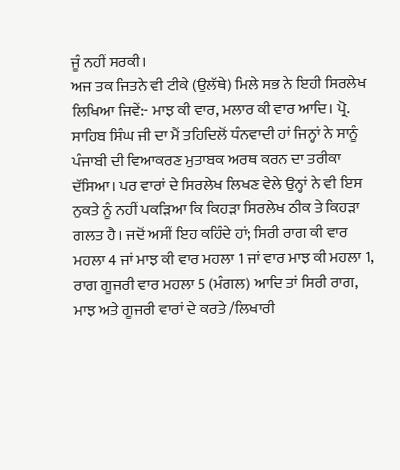ਜੂੰ ਨਹੀਂ ਸਰਕੀ।
ਅਜ ਤਕ ਜਿਤਨੇ ਵੀ ਟੀਕੇ (ਉਲੱਥੇ) ਮਿਲੇ ਸਭ ਨੇ ਇਹੀ ਸਿਰਲੇਖ ਲਿਖਿਆ ਜਿਵੇਂ:- ਮਾਝ ਕੀ ਵਾਰ, ਮਲਾਰ ਕੀ ਵਾਰ ਆਦਿ। ਪ੍ਰੋ. ਸਾਹਿਬ ਸਿੰਘ ਜੀ ਦਾ ਮੈਂ ਤਹਿਦਿਲੋਂ ਧੰਨਵਾਦੀ ਹਾਂ ਜਿਨ੍ਹਾਂ ਨੇ ਸਾਨੂੰ ਪੰਜਾਬੀ ਦੀ ਵਿਆਕਰਣ ਮੁਤਾਬਕ ਅਰਥ ਕਰਨ ਦਾ ਤਰੀਕਾ ਦੱਸਿਆ। ਪਰ ਵਾਰਾਂ ਦੇ ਸਿਰਲੇਖ ਲਿਖਣ ਵੇਲੇ ਉਨ੍ਹਾਂ ਨੇ ਵੀ ਇਸ ਨੁਕਤੇ ਨੂੰ ਨਹੀਂ ਪਕੜਿਆ ਕਿ ਕਿਹੜਾ ਸਿਰਲੇਖ ਠੀਕ ਤੇ ਕਿਹੜਾ ਗਲਤ ਹੈ। ਜਦੋਂ ਅਸੀਂ ਇਹ ਕਹਿੰਦੇ ਹਾਂ; ਸਿਰੀ ਰਾਗ ਕੀ ਵਾਰ ਮਹਲਾ 4 ਜਾਂ ਮਾਝ ਕੀ ਵਾਰ ਮਹਲਾ 1 ਜਾਂ ਵਾਰ ਮਾਝ ਕੀ ਮਹਲਾ 1, ਰਾਗ ਗੂਜਰੀ ਵਾਰ ਮਹਲਾ 5 (ਮੰਗਲ) ਆਦਿ ਤਾਂ ਸਿਰੀ ਰਾਗ, ਮਾਝ ਅਤੇ ਗੂਜਰੀ ਵਾਰਾਂ ਦੇ ਕਰਤੇ /ਲਿਖਾਰੀ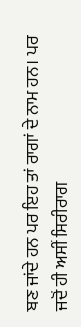ਬਣ ਜਾਂਦੇ ਹਨ ਪਰ ਇਹ ਤਾਂ ਰਾਗਾਂ ਦੇ ਨਾਮ ਹਨ। ਪਰ ਜਦੋਂ ਹੀ ਅਸੀਂ ਸਿਰੀਰਾਗ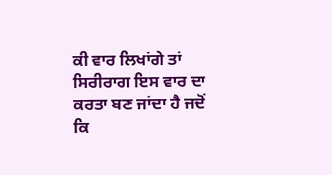ਕੀ ਵਾਰ ਲਿਖਾਂਗੇ ਤਾਂ ਸਿਰੀਰਾਗ ਇਸ ਵਾਰ ਦਾ ਕਰਤਾ ਬਣ ਜਾਂਦਾ ਹੈ ਜਦੋਂ ਕਿ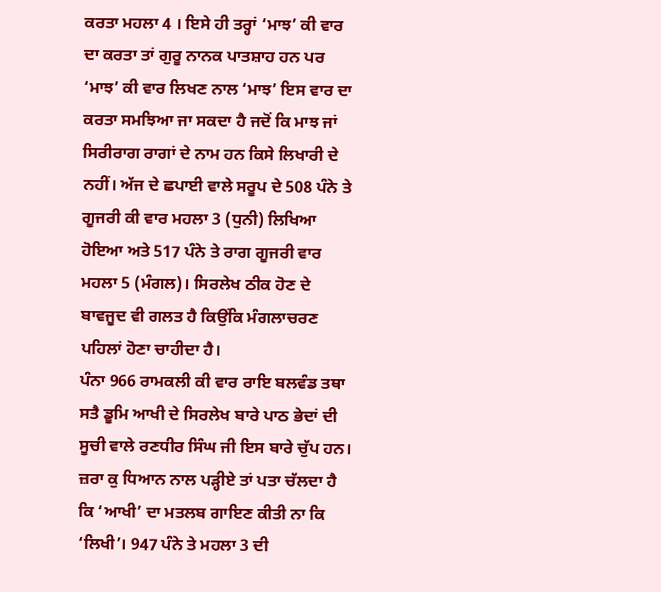ਕਰਤਾ ਮਹਲਾ 4 । ਇਸੇ ਹੀ ਤਰ੍ਹਾਂ ‘ਮਾਝ’ ਕੀ ਵਾਰ ਦਾ ਕਰਤਾ ਤਾਂ ਗੁਰੂ ਨਾਨਕ ਪਾਤਸ਼ਾਹ ਹਨ ਪਰ ‘ਮਾਝ’ ਕੀ ਵਾਰ ਲਿਖਣ ਨਾਲ ‘ਮਾਝ’ ਇਸ ਵਾਰ ਦਾ ਕਰਤਾ ਸਮਝਿਆ ਜਾ ਸਕਦਾ ਹੈ ਜਦੋਂ ਕਿ ਮਾਝ ਜਾਂ ਸਿਰੀਰਾਗ ਰਾਗਾਂ ਦੇ ਨਾਮ ਹਨ ਕਿਸੇ ਲਿਖਾਰੀ ਦੇ ਨਹੀਂ। ਅੱਜ ਦੇ ਛਪਾਈ ਵਾਲੇ ਸਰੂਪ ਦੇ 508 ਪੰਨੇ ਤੇ ਗੂਜਰੀ ਕੀ ਵਾਰ ਮਹਲਾ 3 (ਧੁਨੀ) ਲਿਖਿਆ ਹੋਇਆ ਅਤੇ 517 ਪੰਨੇ ਤੇ ਰਾਗ ਗੂਜਰੀ ਵਾਰ ਮਹਲਾ 5 (ਮੰਗਲ)। ਸਿਰਲੇਖ ਠੀਕ ਹੋਣ ਦੇ ਬਾਵਜੂਦ ਵੀ ਗਲਤ ਹੈ ਕਿਉਂਕਿ ਮੰਗਲਾਚਰਣ ਪਹਿਲਾਂ ਹੋਣਾ ਚਾਹੀਦਾ ਹੈ।
ਪੰਨਾ 966 ਰਾਮਕਲੀ ਕੀ ਵਾਰ ਰਾਇ ਬਲਵੰਡ ਤਥਾ ਸਤੈ ਡੂਮਿ ਆਖੀ ਦੇ ਸਿਰਲੇਖ ਬਾਰੇ ਪਾਠ ਭੇਦਾਂ ਦੀ ਸੂਚੀ ਵਾਲੇ ਰਣਧੀਰ ਸਿੰਘ ਜੀ ਇਸ ਬਾਰੇ ਚੁੱਪ ਹਨ। ਜ਼ਰਾ ਕੁ ਧਿਆਨ ਨਾਲ ਪੜ੍ਹੀਏ ਤਾਂ ਪਤਾ ਚੱਲਦਾ ਹੈ ਕਿ ‘ਆਖੀ’ ਦਾ ਮਤਲਬ ਗਾਇਣ ਕੀਤੀ ਨਾ ਕਿ ‘ਲਿਖੀ’। 947 ਪੰਨੇ ਤੇ ਮਹਲਾ 3 ਦੀ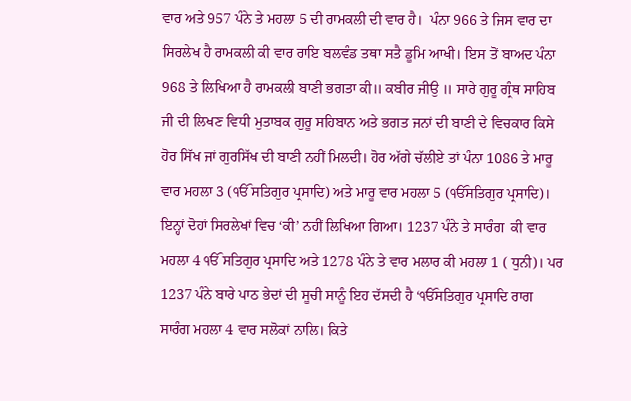ਵਾਰ ਅਤੇ 957 ਪੰਨੇ ਤੇ ਮਹਲਾ 5 ਦੀ ਰਾਮਕਲੀ ਦੀ ਵਾਰ ਹੈ।  ਪੰਨਾ 966 ਤੇ ਜਿਸ ਵਾਰ ਦਾ ਸਿਰਲੇਖ ਹੈ ਰਾਮਕਲੀ ਕੀ ਵਾਰ ਰਾਇ ਬਲਵੰਡ ਤਥਾ ਸਤੈ ਡੂਮਿ ਆਖੀ। ਇਸ ਤੋਂ ਬਾਅਦ ਪੰਨਾ 968 ਤੇ ਲਿਖਿਆ ਹੈ ਰਾਮਕਲੀ ਬਾਣੀ ਭਗਤਾ ਕੀ॥ ਕਬੀਰ ਜੀਉ ॥ ਸਾਰੇ ਗੁਰੂ ਗ੍ਰੰਥ ਸਾਹਿਬ ਜੀ ਦੀ ਲਿਖਣ ਵਿਧੀ ਮੁਤਾਬਕ ਗੁਰੂ ਸਹਿਬਾਨ ਅਤੇ ਭਗਤ ਜਨਾਂ ਦੀ ਬਾਣੀ ਦੇ ਵਿਚਕਾਰ ਕਿਸੇ ਹੋਰ ਸਿੱਖ ਜਾਂ ਗੁਰਸਿੱਖ ਦੀ ਬਾਣੀ ਨਹੀਂ ਮਿਲਦੀ। ਹੋਰ ਅੱਗੇ ਚੱਲੀਏ ਤਾਂ ਪੰਨਾ 1086 ਤੇ ਮਾਰੂ ਵਾਰ ਮਹਲਾ 3 (ੴ ਸਤਿਗੁਰ ਪ੍ਰਸਾਦਿ) ਅਤੇ ਮਾਰੂ ਵਾਰ ਮਹਲਾ 5 (ੴਸਤਿਗੁਰ ਪ੍ਰਸਾਦਿ)। ਇਨ੍ਹਾਂ ਦੋਹਾਂ ਸਿਰਲੇਖਾਂ ਵਿਚ ‘ਕੀ’ ਨਹੀਂ ਲਿਖਿਆ ਗਿਆ। 1237 ਪੰਨੇ ਤੇ ਸਾਰੰਗ  ਕੀ ਵਾਰ ਮਹਲਾ 4 ੴ ਸਤਿਗੁਰ ਪ੍ਰਸਾਦਿ ਅਤੇ 1278 ਪੰਨੇ ਤੇ ਵਾਰ ਮਲਾਰ ਕੀ ਮਹਲਾ 1 ( ਧੁਨੀ)। ਪਰ 1237 ਪੰਨੇ ਬਾਰੇ ਪਾਠ ਭੇਦਾਂ ਦੀ ਸੂਚੀ ਸਾਨੂੰ ਇਹ ਦੱਸਦੀ ਹੈ ‘ੴਸਤਿਗੁਰ ਪ੍ਰਸਾਦਿ ਰਾਗ ਸਾਰੰਗ ਮਹਲਾ 4 ਵਾਰ ਸਲੋਕਾਂ ਨਾਲਿ। ਕਿਤੇ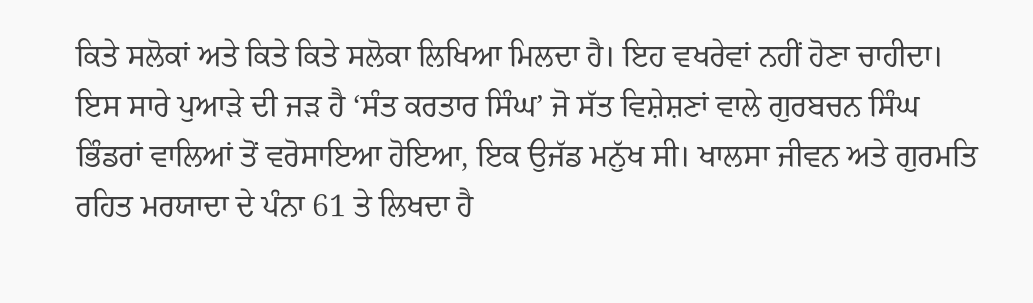ਕਿਤੇ ਸਲੋਕਾਂ ਅਤੇ ਕਿਤੇ ਕਿਤੇ ਸਲੋਕਾ ਲਿਖਿਆ ਮਿਲਦਾ ਹੈ। ਇਹ ਵਖਰੇਵਾਂ ਨਹੀਂ ਹੋਣਾ ਚਾਹੀਦਾ।
ਇਸ ਸਾਰੇ ਪੁਆੜੇ ਦੀ ਜੜ ਹੈ ‘ਸੰਤ ਕਰਤਾਰ ਸਿੰਘ’ ਜੋ ਸੱਤ ਵਿਸ਼ੇਸ਼ਣਾਂ ਵਾਲੇ ਗੁਰਬਚਨ ਸਿੰਘ ਭਿੰਡਰਾਂ ਵਾਲਿਆਂ ਤੋਂ ਵਰੋਸਾਇਆ ਹੋਇਆ, ਇਕ ਉਜੱਡ ਮਨੁੱਖ ਸੀ। ਖਾਲਸਾ ਜੀਵਨ ਅਤੇ ਗੁਰਮਤਿ ਰਹਿਤ ਮਰਯਾਦਾ ਦੇ ਪੰਨਾ 61 ਤੇ ਲਿਖਦਾ ਹੈ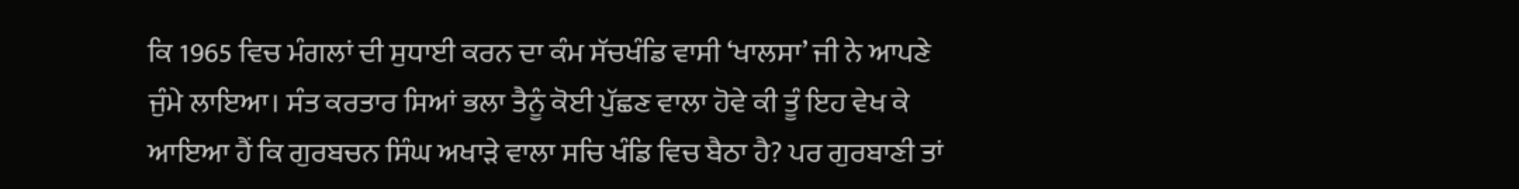ਕਿ 1965 ਵਿਚ ਮੰਗਲਾਂ ਦੀ ਸੁਧਾਈ ਕਰਨ ਦਾ ਕੰਮ ਸੱਚਖੰਡਿ ਵਾਸੀ ‘ਖਾਲਸਾ’ ਜੀ ਨੇ ਆਪਣੇ ਜੁੰਮੇ ਲਾਇਆ। ਸੰਤ ਕਰਤਾਰ ਸਿਆਂ ਭਲਾ ਤੈਨੂੰ ਕੋਈ ਪੁੱਛਣ ਵਾਲਾ ਹੋਵੇ ਕੀ ਤੂੰ ਇਹ ਵੇਖ ਕੇ ਆਇਆ ਹੈਂ ਕਿ ਗੁਰਬਚਨ ਸਿੰਘ ਅਖਾੜੇ ਵਾਲਾ ਸਚਿ ਖੰਡਿ ਵਿਚ ਬੈਠਾ ਹੈ? ਪਰ ਗੁਰਬਾਣੀ ਤਾਂ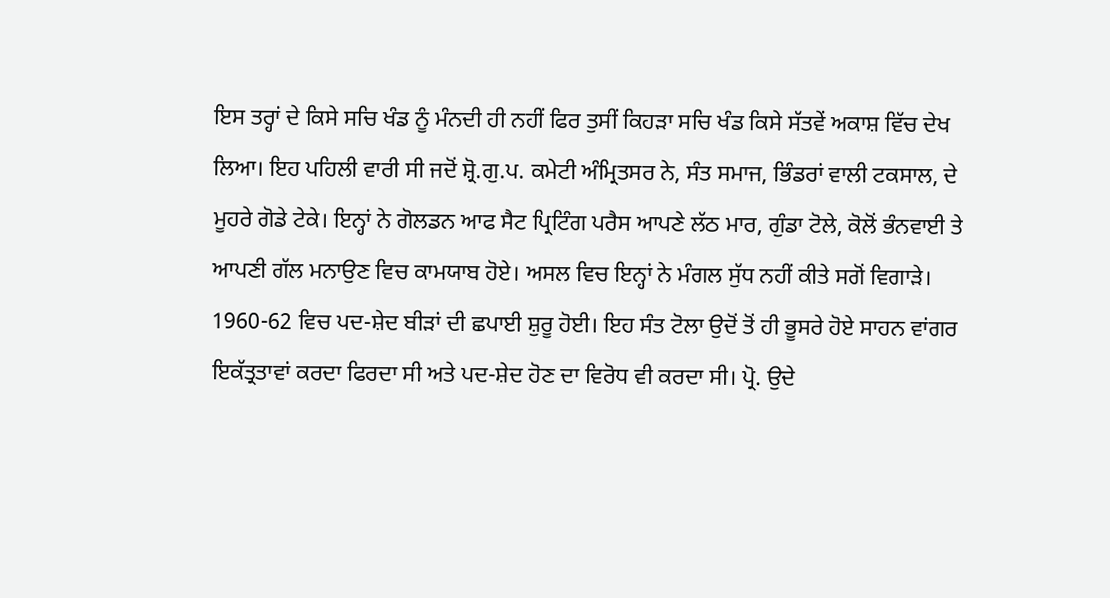ਇਸ ਤਰ੍ਹਾਂ ਦੇ ਕਿਸੇ ਸਚਿ ਖੰਡ ਨੂੰ ਮੰਨਦੀ ਹੀ ਨਹੀਂ ਫਿਰ ਤੁਸੀਂ ਕਿਹੜਾ ਸਚਿ ਖੰਡ ਕਿਸੇ ਸੱਤਵੇਂ ਅਕਾਸ਼ ਵਿੱਚ ਦੇਖ ਲਿਆ। ਇਹ ਪਹਿਲੀ ਵਾਰੀ ਸੀ ਜਦੋਂ ਸ਼੍ਰੋ.ਗੁ.ਪ. ਕਮੇਟੀ ਅੰਮ੍ਰਿਤਸਰ ਨੇ, ਸੰਤ ਸਮਾਜ, ਭਿੰਡਰਾਂ ਵਾਲੀ ਟਕਸਾਲ, ਦੇ ਮੂਹਰੇ ਗੋਡੇ ਟੇਕੇ। ਇਨ੍ਹਾਂ ਨੇ ਗੋਲਡਨ ਆਫ ਸੈਟ ਪ੍ਰਿਟਿੰਗ ਪਰੈਸ ਆਪਣੇ ਲੱਠ ਮਾਰ, ਗੁੰਡਾ ਟੋਲੇ, ਕੋਲੋਂ ਭੰਨਵਾਈ ਤੇ ਆਪਣੀ ਗੱਲ ਮਨਾਉਣ ਵਿਚ ਕਾਮਯਾਬ ਹੋਏ। ਅਸਲ ਵਿਚ ਇਨ੍ਹਾਂ ਨੇ ਮੰਗਲ ਸੁੱਧ ਨਹੀਂ ਕੀਤੇ ਸਗੋਂ ਵਿਗਾੜੇ। 1960-62 ਵਿਚ ਪਦ-ਸ਼ੇਦ ਬੀੜਾਂ ਦੀ ਛਪਾਈ ਸ਼ੁਰੂ ਹੋਈ। ਇਹ ਸੰਤ ਟੋਲਾ ਉਦੋਂ ਤੋਂ ਹੀ ਭੂਸਰੇ ਹੋਏ ਸਾਹਨ ਵਾਂਗਰ ਇਕੱਤ੍ਰਤਾਵਾਂ ਕਰਦਾ ਫਿਰਦਾ ਸੀ ਅਤੇ ਪਦ-ਸ਼ੇਦ ਹੋਣ ਦਾ ਵਿਰੋਧ ਵੀ ਕਰਦਾ ਸੀ। ਪ੍ਰੋ. ਉਦੇ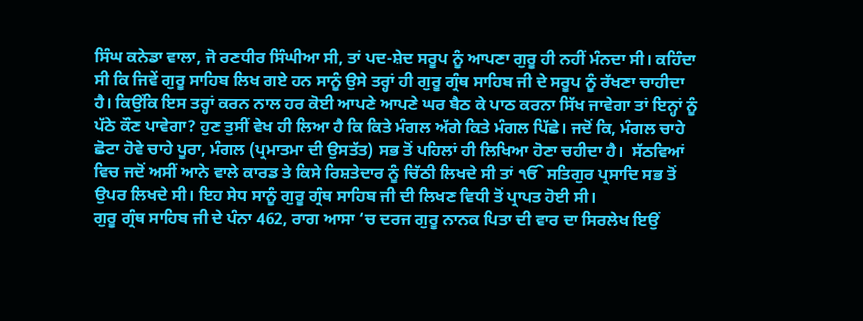ਸਿੰਘ ਕਨੇਡਾ ਵਾਲਾ, ਜੋ ਰਣਧੀਰ ਸਿੰਘੀਆ ਸੀ, ਤਾਂ ਪਦ-ਸ਼ੇਦ ਸਰੂਪ ਨੂੰ ਆਪਣਾ ਗੁਰੂ ਹੀ ਨਹੀਂ ਮੰਨਦਾ ਸੀ। ਕਹਿੰਦਾ ਸੀ ਕਿ ਜਿਵੇਂ ਗੁਰੂ ਸਾਹਿਬ ਲਿਖ ਗਏ ਹਨ ਸਾਨੂੰ ਉਸੇ ਤਰ੍ਹਾਂ ਹੀ ਗੁਰੂ ਗ੍ਰੰਥ ਸਾਹਿਬ ਜੀ ਦੇ ਸਰੂਪ ਨੂੰ ਰੱਖਣਾ ਚਾਹੀਦਾ ਹੈ। ਕਿਉਂਕਿ ਇਸ ਤਰ੍ਹਾਂ ਕਰਨ ਨਾਲ ਹਰ ਕੋਈ ਆਪਣੇ ਆਪਣੇ ਘਰ ਬੈਠ ਕੇ ਪਾਠ ਕਰਨਾ ਸਿੱਖ ਜਾਵੇਗਾ ਤਾਂ ਇਨ੍ਹਾਂ ਨੂੰ ਪੱਠੇ ਕੌਣ ਪਾਵੇਗਾ? ਹੁਣ ਤੁਸੀਂ ਵੇਖ ਹੀ ਲਿਆ ਹੈ ਕਿ ਕਿਤੇ ਮੰਗਲ ਅੱਗੇ ਕਿਤੇ ਮੰਗਲ ਪਿੱਛੇ। ਜਦੋਂ ਕਿ, ਮੰਗਲ ਚਾਹੇ ਛੋਟਾ ਹੋਵੇ ਚਾਹੇ ਪੂਰਾ, ਮੰਗਲ (ਪ੍ਰਮਾਤਮਾ ਦੀ ਉਸਤੱਤ) ਸਭ ਤੋਂ ਪਹਿਲਾਂ ਹੀ ਲਿਖਿਆ ਹੋਣਾ ਚਹੀਦਾ ਹੈ।  ਸੱਠਵਿਆਂ ਵਿਚ ਜਦੋਂ ਅਸੀਂ ਆਨੇ ਵਾਲੇ ਕਾਰਡ ਤੇ ਕਿਸੇ ਰਿਸ਼ਤੇਦਾਰ ਨੂੰ ਚਿੱਠੀ ਲਿਖਦੇ ਸੀ ਤਾਂ ੴ ਸਤਿਗੁਰ ਪ੍ਰਸਾਦਿ ਸਭ ਤੋਂ ਉਪਰ ਲਿਖਦੇ ਸੀ। ਇਹ ਸੇਧ ਸਾਨੂੰ ਗੁਰੂ ਗ੍ਰੰਥ ਸਾਹਿਬ ਜੀ ਦੀ ਲਿਖਣ ਵਿਧੀ ਤੋਂ ਪ੍ਰਾਪਤ ਹੋਈ ਸੀ।
ਗੁਰੂ ਗ੍ਰੰਥ ਸਾਹਿਬ ਜੀ ਦੇ ਪੰਨਾ 462, ਰਾਗ ਆਸਾ ‘ਚ ਦਰਜ ਗੁਰੂ ਨਾਨਕ ਪਿਤਾ ਦੀ ਵਾਰ ਦਾ ਸਿਰਲੇਖ ਇਉਂ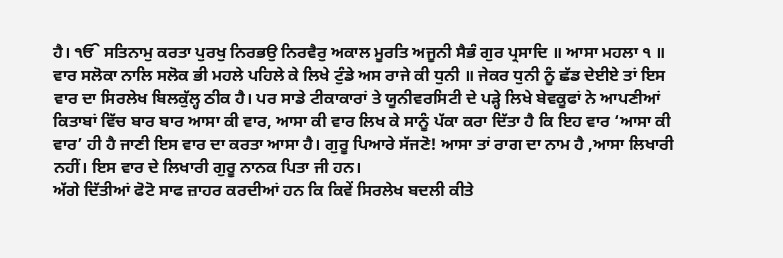ਹੈ। ੴ ਸਤਿਨਾਮੁ ਕਰਤਾ ਪੁਰਖੁ ਨਿਰਭਉ ਨਿਰਵੈਰੁ ਅਕਾਲ ਮੂਰਤਿ ਅਜੂਨੀ ਸੈਭੰ ਗੁਰ ਪ੍ਰਸਾਦਿ ॥ ਆਸਾ ਮਹਲਾ ੧ ॥ ਵਾਰ ਸਲੋਕਾ ਨਾਲਿ ਸਲੋਕ ਭੀ ਮਹਲੇ ਪਹਿਲੇ ਕੇ ਲਿਖੇ ਟੁੰਡੇ ਅਸ ਰਾਜੇ ਕੀ ਧੁਨੀ ॥ ਜੇਕਰ ਧੁਨੀ ਨੂੰ ਛੱਡ ਦੇਈਏ ਤਾਂ ਇਸ ਵਾਰ ਦਾ ਸਿਰਲੇਖ ਬਿਲਕੁੱਲ੍ਹ ਠੀਕ ਹੈ। ਪਰ ਸਾਡੇ ਟੀਕਾਕਾਰਾਂ ਤੇ ਯੂਨੀਵਰਸਿਟੀ ਦੇ ਪੜ੍ਹੇ ਲਿਖੇ ਬੇਵਕੂਫਾਂ ਨੇ ਆਪਣੀਆਂ ਕਿਤਾਬਾਂ ਵਿੱਚ ਬਾਰ ਬਾਰ ਆਸਾ ਕੀ ਵਾਰ, ਆਸਾ ਕੀ ਵਾਰ ਲਿਖ ਕੇ ਸਾਨੂੰ ਪੱਕਾ ਕਰਾ ਦਿੱਤਾ ਹੈ ਕਿ ਇਹ ਵਾਰ ‘ਆਸਾ ਕੀ ਵਾਰ’ ਹੀ ਹੈ ਜਾਣੀ ਇਸ ਵਾਰ ਦਾ ਕਰਤਾ ਆਸਾ ਹੈ। ਗੁਰੂ ਪਿਆਰੇ ਸੱਜਣੋ! ਆਸਾ ਤਾਂ ਰਾਗ ਦਾ ਨਾਮ ਹੈ ,ਆਸਾ ਲਿਖਾਰੀ ਨਹੀਂ। ਇਸ ਵਾਰ ਦੇ ਲਿਖਾਰੀ ਗੁਰੂ ਨਾਨਕ ਪਿਤਾ ਜੀ ਹਨ।
ਅੱਗੇ ਦਿੱਤੀਆਂ ਫੋਟੋ ਸਾਫ ਜ਼ਾਹਰ ਕਰਦੀਆਂ ਹਨ ਕਿ ਕਿਵੇਂ ਸਿਰਲੇਖ ਬਦਲੀ ਕੀਤੇ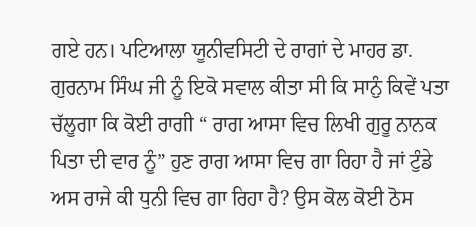ਗਏ ਹਨ। ਪਟਿਆਲਾ ਯੂਨੀਵਸਿਟੀ ਦੇ ਰਾਗਾਂ ਦੇ ਮਾਹਰ ਡਾ. ਗੁਰਨਾਮ ਸਿੰਘ ਜੀ ਨੂੰ ਇਕੋ ਸਵਾਲ ਕੀਤਾ ਸੀ ਕਿ ਸਾਨੁੰ ਕਿਵੇਂ ਪਤਾ ਚੱਲੂਗਾ ਕਿ ਕੋਈ ਰਾਗੀ “ ਰਾਗ ਆਸਾ ਵਿਚ ਲਿਖੀ ਗੁਰੂ ਨਾਨਕ ਪਿਤਾ ਦੀ ਵਾਰ ਨੂੰ” ਹੁਣ ਰਾਗ ਆਸਾ ਵਿਚ ਗਾ ਰਿਹਾ ਹੈ ਜਾਂ ਟੁੰਡੇ ਅਸ ਰਾਜੇ ਕੀ ਧੁਨੀ ਵਿਚ ਗਾ ਰਿਹਾ ਹੈ? ਉਸ ਕੋਲ ਕੋਈ ਠੋਸ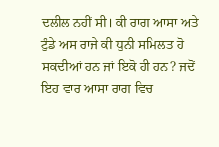ਦਲੀਲ ਨਹੀਂ ਸੀ। ਕੀ ਰਾਗ ਆਸਾ ਅਤੇ ਟੁੰਡੇ ਅਸ ਰਾਜੇ ਕੀ ਧੁਨੀ ਸਮਿਲਤ ਹੋ ਸਕਦੀਆਂ ਹਨ ਜਾਂ ਇਕੋ ਹੀ ਹਨ? ਜਦੋਂ ਇਹ ਵਾਰ ਆਸਾ ਰਾਗ ਵਿਚ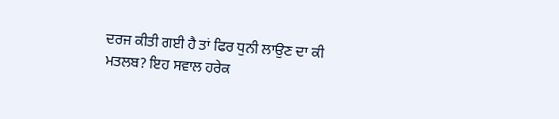ਦਰਜ ਕੀਤੀ ਗਈ ਹੈ ਤਾਂ ਫਿਰ ਧੁਨੀ ਲਾਉਣ ਦਾ ਕੀ ਮਤਲਬ? ਇਹ ਸਵਾਲ ਹਰੇਕ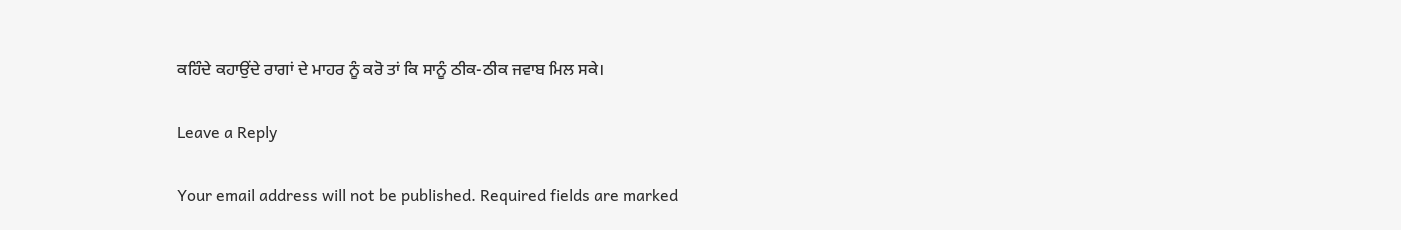ਕਹਿੰਦੇ ਕਹਾਉਂਦੇ ਰਾਗਾਂ ਦੇ ਮਾਹਰ ਨੂੰ ਕਰੋ ਤਾਂ ਕਿ ਸਾਨੂੰ ਠੀਕ-ਠੀਕ ਜਵਾਬ ਮਿਲ ਸਕੇ।

Leave a Reply

Your email address will not be published. Required fields are marked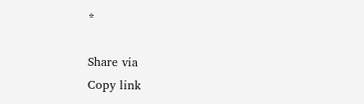*

Share via
Copy link